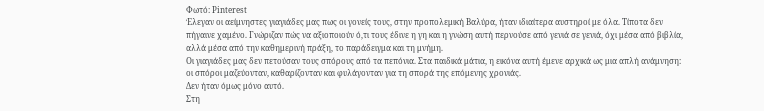Φωτό: Pinterest
Έλεγαν οι αείμνηστες γιαγιάδες μας πως οι γονείς τους, στην προπολεμική Βαλύρα, ήταν ιδιαίτερα αυστηροί με όλα. Τίποτα δεν πήγαινε χαμένο. Γνώριζαν πώς να αξιοποιούν ό,τι τους έδινε η γη και η γνώση αυτή περνούσε από γενιά σε γενιά, όχι μέσα από βιβλία, αλλά μέσα από την καθημερινή πράξη, το παράδειγμα και τη μνήμη.
Οι γιαγιάδες μας δεν πετούσαν τους σπόρους από τα πεπόνια. Στα παιδικά μάτια, η εικόνα αυτή έμενε αρχικά ως μια απλή ανάμνηση: οι σπόροι μαζεύονταν, καθαρίζονταν και φυλάγονταν για τη σπορά της επόμενης χρονιάς.
Δεν ήταν όμως μόνο αυτό.
Στη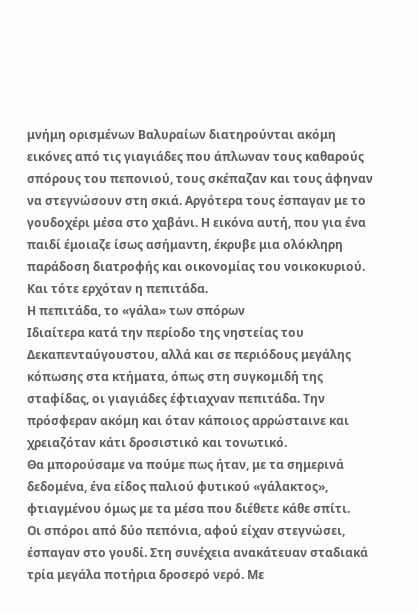μνήμη ορισμένων Βαλυραίων διατηρούνται ακόμη εικόνες από τις γιαγιάδες που άπλωναν τους καθαρούς σπόρους του πεπονιού, τους σκέπαζαν και τους άφηναν να στεγνώσουν στη σκιά. Αργότερα τους έσπαγαν με το γουδοχέρι μέσα στο χαβάνι. Η εικόνα αυτή, που για ένα παιδί έμοιαζε ίσως ασήμαντη, έκρυβε μια ολόκληρη παράδοση διατροφής και οικονομίας του νοικοκυριού.
Και τότε ερχόταν η πεπιτάδα.
Η πεπιτάδα, το «γάλα» των σπόρων
Ιδιαίτερα κατά την περίοδο της νηστείας του Δεκαπενταύγουστου, αλλά και σε περιόδους μεγάλης κόπωσης στα κτήματα, όπως στη συγκομιδή της σταφίδας, οι γιαγιάδες έφτιαχναν πεπιτάδα. Την πρόσφεραν ακόμη και όταν κάποιος αρρώσταινε και χρειαζόταν κάτι δροσιστικό και τονωτικό.
Θα μπορούσαμε να πούμε πως ήταν, με τα σημερινά δεδομένα, ένα είδος παλιού φυτικού «γάλακτος», φτιαγμένου όμως με τα μέσα που διέθετε κάθε σπίτι.
Οι σπόροι από δύο πεπόνια, αφού είχαν στεγνώσει, έσπαγαν στο γουδί. Στη συνέχεια ανακάτευαν σταδιακά τρία μεγάλα ποτήρια δροσερό νερό. Με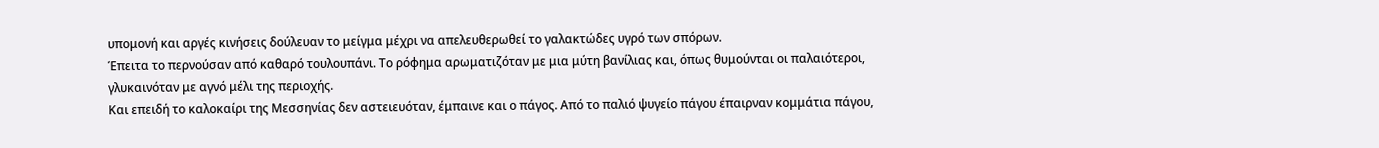υπομονή και αργές κινήσεις δούλευαν το μείγμα μέχρι να απελευθερωθεί το γαλακτώδες υγρό των σπόρων.
Έπειτα το περνούσαν από καθαρό τουλουπάνι. Το ρόφημα αρωματιζόταν με μια μύτη βανίλιας και, όπως θυμούνται οι παλαιότεροι, γλυκαινόταν με αγνό μέλι της περιοχής.
Και επειδή το καλοκαίρι της Μεσσηνίας δεν αστειευόταν, έμπαινε και ο πάγος. Από το παλιό ψυγείο πάγου έπαιρναν κομμάτια πάγου,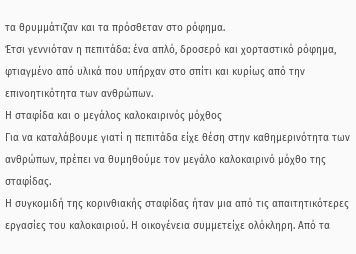τα θρυμμάτιζαν και τα πρόσθεταν στο ρόφημα.
Έτσι γεννιόταν η πεπιτάδα: ένα απλό, δροσερό και χορταστικό ρόφημα, φτιαγμένο από υλικά που υπήρχαν στο σπίτι και κυρίως από την επινοητικότητα των ανθρώπων.
Η σταφίδα και ο μεγάλος καλοκαιρινός μόχθος
Για να καταλάβουμε γιατί η πεπιτάδα είχε θέση στην καθημερινότητα των ανθρώπων, πρέπει να θυμηθούμε τον μεγάλο καλοκαιρινό μόχθο της σταφίδας.
Η συγκομιδή της κορινθιακής σταφίδας ήταν μια από τις απαιτητικότερες εργασίες του καλοκαιριού. Η οικογένεια συμμετείχε ολόκληρη. Από τα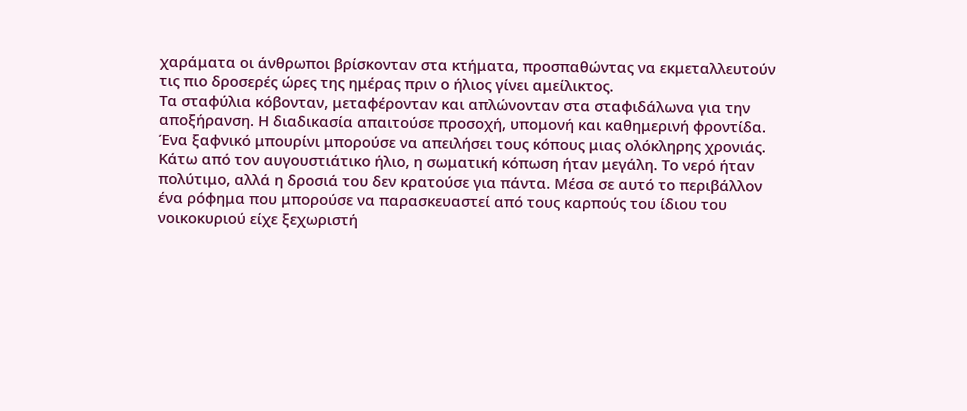χαράματα οι άνθρωποι βρίσκονταν στα κτήματα, προσπαθώντας να εκμεταλλευτούν τις πιο δροσερές ώρες της ημέρας πριν ο ήλιος γίνει αμείλικτος.
Τα σταφύλια κόβονταν, μεταφέρονταν και απλώνονταν στα σταφιδάλωνα για την αποξήρανση. Η διαδικασία απαιτούσε προσοχή, υπομονή και καθημερινή φροντίδα. Ένα ξαφνικό μπουρίνι μπορούσε να απειλήσει τους κόπους μιας ολόκληρης χρονιάς.
Κάτω από τον αυγουστιάτικο ήλιο, η σωματική κόπωση ήταν μεγάλη. Το νερό ήταν πολύτιμο, αλλά η δροσιά του δεν κρατούσε για πάντα. Μέσα σε αυτό το περιβάλλον ένα ρόφημα που μπορούσε να παρασκευαστεί από τους καρπούς του ίδιου του νοικοκυριού είχε ξεχωριστή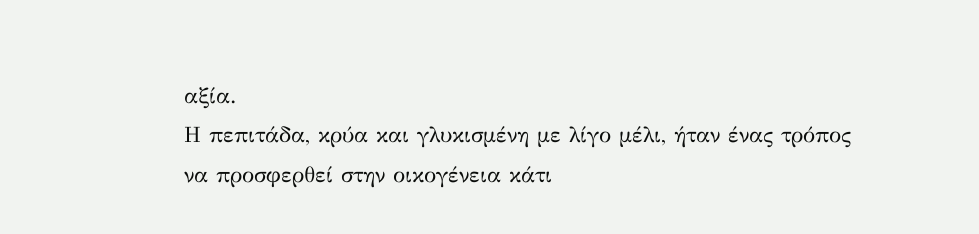αξία.
Η πεπιτάδα, κρύα και γλυκισμένη με λίγο μέλι, ήταν ένας τρόπος να προσφερθεί στην οικογένεια κάτι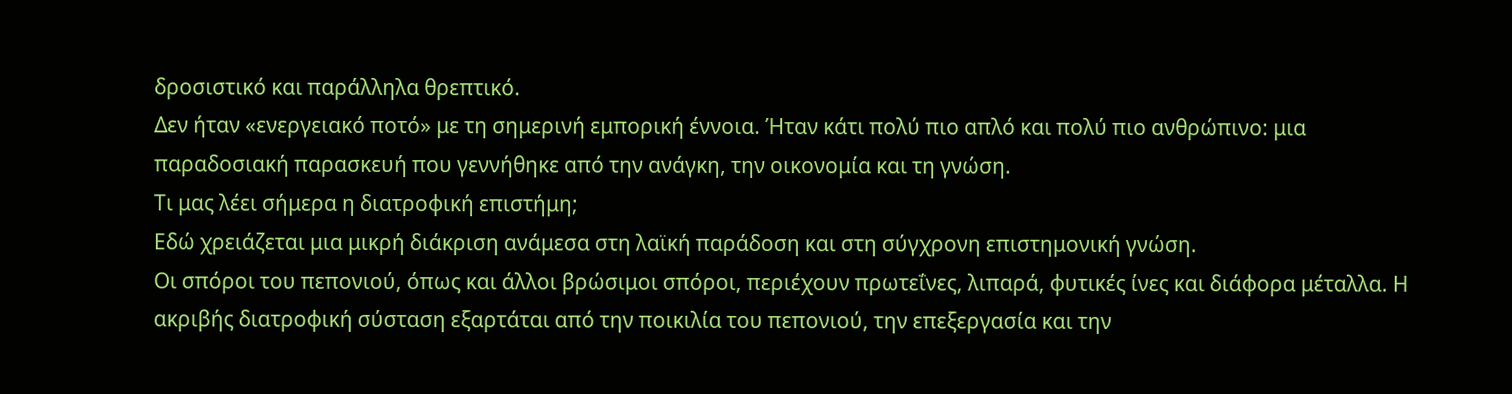δροσιστικό και παράλληλα θρεπτικό.
Δεν ήταν «ενεργειακό ποτό» με τη σημερινή εμπορική έννοια. Ήταν κάτι πολύ πιο απλό και πολύ πιο ανθρώπινο: μια παραδοσιακή παρασκευή που γεννήθηκε από την ανάγκη, την οικονομία και τη γνώση.
Τι μας λέει σήμερα η διατροφική επιστήμη;
Εδώ χρειάζεται μια μικρή διάκριση ανάμεσα στη λαϊκή παράδοση και στη σύγχρονη επιστημονική γνώση.
Οι σπόροι του πεπονιού, όπως και άλλοι βρώσιμοι σπόροι, περιέχουν πρωτεΐνες, λιπαρά, φυτικές ίνες και διάφορα μέταλλα. Η ακριβής διατροφική σύσταση εξαρτάται από την ποικιλία του πεπονιού, την επεξεργασία και την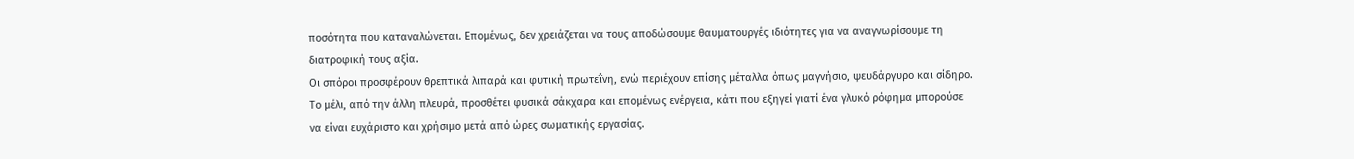ποσότητα που καταναλώνεται. Επομένως, δεν χρειάζεται να τους αποδώσουμε θαυματουργές ιδιότητες για να αναγνωρίσουμε τη διατροφική τους αξία.
Οι σπόροι προσφέρουν θρεπτικά λιπαρά και φυτική πρωτεΐνη, ενώ περιέχουν επίσης μέταλλα όπως μαγνήσιο, ψευδάργυρο και σίδηρο. Το μέλι, από την άλλη πλευρά, προσθέτει φυσικά σάκχαρα και επομένως ενέργεια, κάτι που εξηγεί γιατί ένα γλυκό ρόφημα μπορούσε να είναι ευχάριστο και χρήσιμο μετά από ώρες σωματικής εργασίας.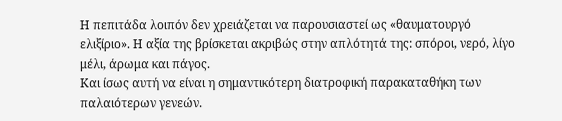Η πεπιτάδα λοιπόν δεν χρειάζεται να παρουσιαστεί ως «θαυματουργό ελιξίριο». Η αξία της βρίσκεται ακριβώς στην απλότητά της: σπόροι, νερό, λίγο μέλι, άρωμα και πάγος.
Και ίσως αυτή να είναι η σημαντικότερη διατροφική παρακαταθήκη των παλαιότερων γενεών.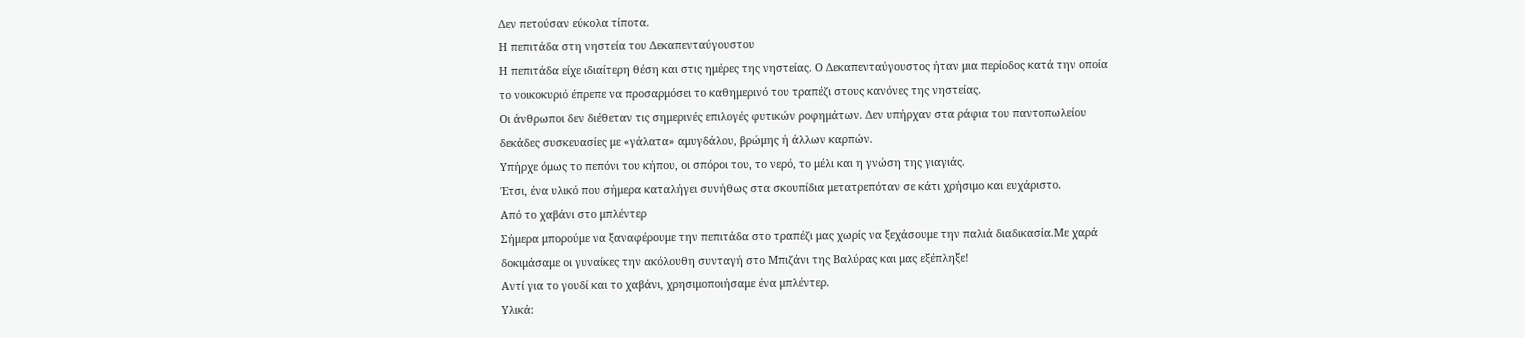Δεν πετούσαν εύκολα τίποτα.
Η πεπιτάδα στη νηστεία του Δεκαπενταύγουστου
Η πεπιτάδα είχε ιδιαίτερη θέση και στις ημέρες της νηστείας. Ο Δεκαπενταύγουστος ήταν μια περίοδος κατά την οποία το νοικοκυριό έπρεπε να προσαρμόσει το καθημερινό του τραπέζι στους κανόνες της νηστείας.
Οι άνθρωποι δεν διέθεταν τις σημερινές επιλογές φυτικών ροφημάτων. Δεν υπήρχαν στα ράφια του παντοπωλείου δεκάδες συσκευασίες με «γάλατα» αμυγδάλου, βρώμης ή άλλων καρπών.
Υπήρχε όμως το πεπόνι του κήπου, οι σπόροι του, το νερό, το μέλι και η γνώση της γιαγιάς.
Έτσι, ένα υλικό που σήμερα καταλήγει συνήθως στα σκουπίδια μετατρεπόταν σε κάτι χρήσιμο και ευχάριστο.
Από το χαβάνι στο μπλέντερ
Σήμερα μπορούμε να ξαναφέρουμε την πεπιτάδα στο τραπέζι μας χωρίς να ξεχάσουμε την παλιά διαδικασία.Με χαρά δοκιμάσαμε οι γυναίκες την ακόλουθη συνταγή στο Μπιζάνι της Βαλύρας και μας εξέπληξε!
Αντί για το γουδί και το χαβάνι, χρησιμοποιήσαμε ένα μπλέντερ.
Υλικά: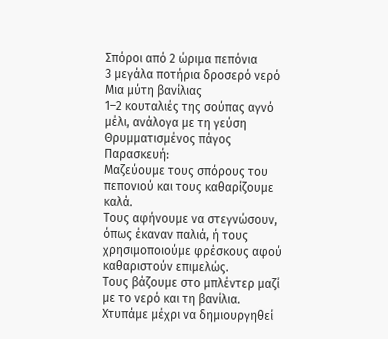Σπόροι από 2 ώριμα πεπόνια
3 μεγάλα ποτήρια δροσερό νερό
Μια μύτη βανίλιας
1–2 κουταλιές της σούπας αγνό μέλι, ανάλογα με τη γεύση
Θρυμματισμένος πάγος
Παρασκευή:
Μαζεύουμε τους σπόρους του πεπονιού και τους καθαρίζουμε καλά.
Τους αφήνουμε να στεγνώσουν, όπως έκαναν παλιά, ή τους χρησιμοποιούμε φρέσκους αφού καθαριστούν επιμελώς.
Τους βάζουμε στο μπλέντερ μαζί με το νερό και τη βανίλια.
Χτυπάμε μέχρι να δημιουργηθεί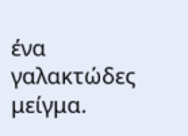ένα γαλακτώδες μείγμα.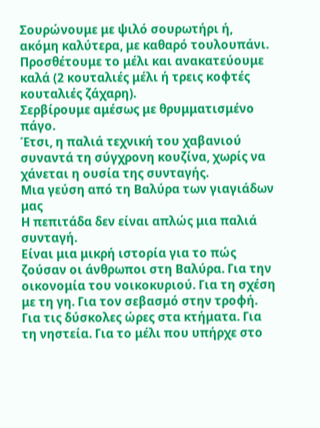Σουρώνουμε με ψιλό σουρωτήρι ή, ακόμη καλύτερα, με καθαρό τουλουπάνι.
Προσθέτουμε το μέλι και ανακατεύουμε καλά (2 κουταλιές μέλι ή τρεις κοφτές κουταλιές ζάχαρη).
Σερβίρουμε αμέσως με θρυμματισμένο πάγο.
Έτσι, η παλιά τεχνική του χαβανιού συναντά τη σύγχρονη κουζίνα, χωρίς να χάνεται η ουσία της συνταγής.
Μια γεύση από τη Βαλύρα των γιαγιάδων μας
Η πεπιτάδα δεν είναι απλώς μια παλιά συνταγή.
Είναι μια μικρή ιστορία για το πώς ζούσαν οι άνθρωποι στη Βαλύρα. Για την οικονομία του νοικοκυριού. Για τη σχέση με τη γη. Για τον σεβασμό στην τροφή. Για τις δύσκολες ώρες στα κτήματα. Για τη νηστεία. Για το μέλι που υπήρχε στο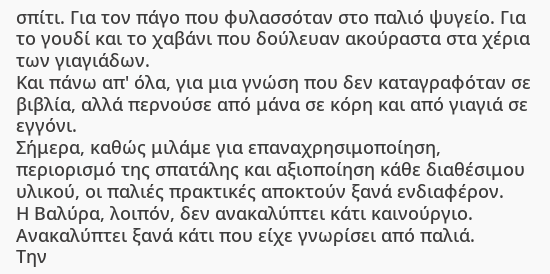σπίτι. Για τον πάγο που φυλασσόταν στο παλιό ψυγείο. Για το γουδί και το χαβάνι που δούλευαν ακούραστα στα χέρια των γιαγιάδων.
Και πάνω απ' όλα, για μια γνώση που δεν καταγραφόταν σε βιβλία, αλλά περνούσε από μάνα σε κόρη και από γιαγιά σε εγγόνι.
Σήμερα, καθώς μιλάμε για επαναχρησιμοποίηση, περιορισμό της σπατάλης και αξιοποίηση κάθε διαθέσιμου υλικού, οι παλιές πρακτικές αποκτούν ξανά ενδιαφέρον.
Η Βαλύρα, λοιπόν, δεν ανακαλύπτει κάτι καινούργιο.
Ανακαλύπτει ξανά κάτι που είχε γνωρίσει από παλιά.
Την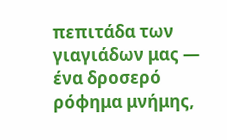πεπιτάδα των γιαγιάδων μας — ένα δροσερό ρόφημα μνήμης,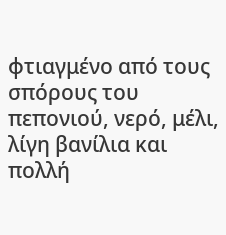φτιαγμένο από τους σπόρους του πεπονιού, νερό, μέλι, λίγη βανίλια και πολλή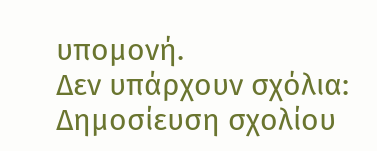υπομονή.
Δεν υπάρχουν σχόλια:
Δημοσίευση σχολίου